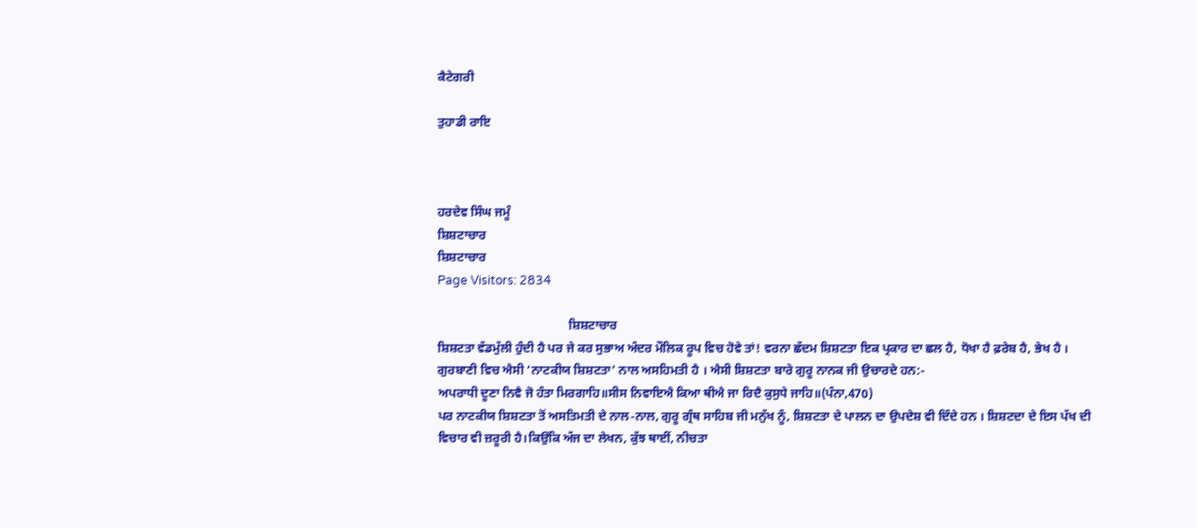ਕੈਟੇਗਰੀ

ਤੁਹਾਡੀ ਰਾਇ



ਹਰਦੇਵ ਸਿੰਘ ਜਮੂੰ
ਸ਼ਿਸ਼ਟਾਚਾਰ
ਸ਼ਿਸ਼ਟਾਚਾਰ
Page Visitors: 2834

                                          ਸ਼ਿਸ਼ਟਾਚਾਰ
ਸ਼ਿਸ਼ਟਤਾ ਵੱਡਮੁੱਲੀ ਹੁੰਦੀ ਹੈ ਪਰ ਜੇ ਕਰ ਸੁਭਾਅ ਅੰਦਰ ਮੌਲਿਕ ਰੂਪ ਵਿਚ ਹੋਵੇ ਤਾਂ! ਵਰਨਾ ਛੱਦਮ ਸ਼ਿਸ਼ਟਤਾ ਇਕ ਪ੍ਰਕਾਰ ਦਾ ਛਲ ਹੈ, ਧੋਖਾ ਹੈ ਫ਼ਰੇਬ ਹੈ, ਭੇਖ ਹੈ । ਗੁਰਬਾਣੀ ਵਿਚ ਐਸੀ ‘ਨਾਟਕੀਯ ਸ਼ਿਸ਼ਟਤਾ’ ਨਾਲ ਅਸਹਿਮਤੀ ਹੈ । ਐਸੀ ਸ਼ਿਸ਼ਟਤਾ ਬਾਰੇ ਗੁਰੂ ਨਾਨਕ ਜੀ ਉਚਾਰਦੇ ਹਨ:-
ਅਪਰਾਧੀ ਦੂਣਾ ਨਿਵੈ ਜੋ ਹੰਤਾ ਮਿਰਗਾਹਿ॥ਸੀਸ ਨਿਵਾਇਐ ਕਿਆ ਥੀਐ ਜਾ ਰਿਦੈ ਕੁਸੁਧੇ ਜਾਹਿ॥(ਪੰਨਾ,470)
ਪਰ ਨਾਟਕੀਯ ਸ਼ਿਸ਼ਟਤਾ ਤੋਂ ਅਸਤਿਮਤੀ ਦੇ ਨਾਲ-ਨਾਲ, ਗੁਰੂ ਗ੍ਰੰਥ ਸਾਹਿਬ ਜੀ ਮਨੁੱਖ ਨੂੰ, ਸ਼ਿਸ਼ਟਤਾ ਦੇ ਪਾਲਨ ਦਾ ਉਪਦੇਸ਼ ਵੀ ਦਿੰਦੇ ਹਨ । ਸ਼ਿਸ਼ਟਦਾ ਦੇ ਇਸ ਪੱਖ ਦੀ ਵਿਚਾਰ ਵੀ ਜ਼ਰੂਰੀ ਹੈ।ਕਿਉਂਕਿ ਅੱਜ ਦਾ ਲੇਖਨ, ਕੁੱਝ ਥਾਈਂ, ਨੀਚਤਾ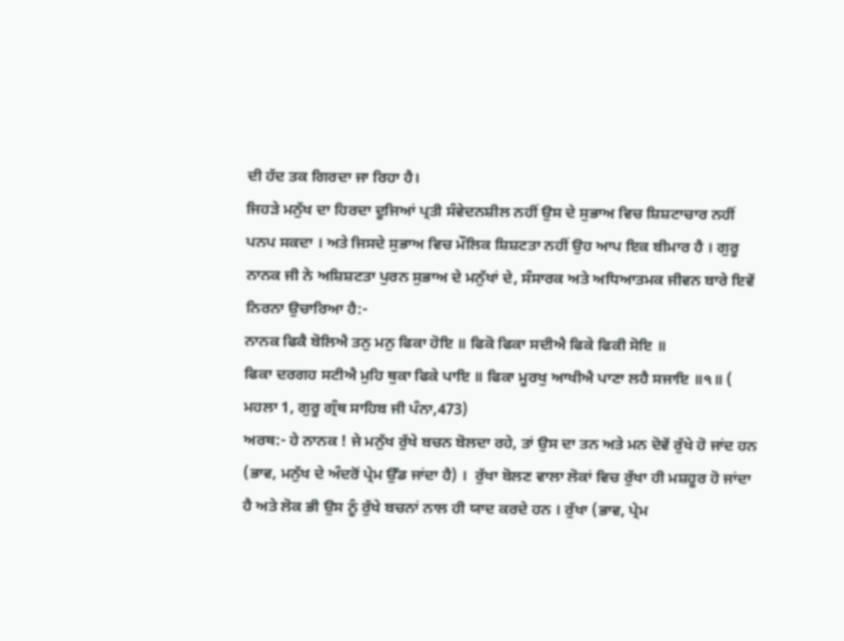ਦੀ ਹੱਦ ਤਕ ਗਿਰਦਾ ਜਾ ਰਿਹਾ ਹੈ।
ਜਿਹੜੇ ਮਨੁੱਖ ਦਾ ਹਿਰਦਾ ਦੂਜਿਆਂ ਪ੍ਰਤੀ ਸੰਵੇਦਨਸ਼ੀਲ ਨਹੀਂ ਉਸ ਦੇ ਸੁਭਾਅ ਵਿਚ ਸ਼ਿਸ਼ਟਾਚਾਰ ਨਹੀਂ ਪਨਪ ਸਕਦਾ । ਅਤੇ ਜਿਸਦੇ ਸੁਭਾਅ ਵਿਚ ਮੌਲਿਕ ਸ਼ਿਸ਼ਟਤਾ ਨਹੀਂ ਉਹ ਆਪ ਇਕ ਬੀਮਾਰ ਹੈ । ਗੁਰੂ ਨਾਨਕ ਜੀ ਨੇ ਅਸ਼ਿਸ਼ਟਤਾ ਪੁਰਨ ਸੁਭਾਅ ਦੇ ਮਨੁੱਖਾਂ ਦੇ, ਸੰਸਾਰਕ ਅਤੇ ਅਧਿਆਤਮਕ ਜੀਵਨ ਬਾਰੇ ਇਵੇਂ ਨਿਰਨਾ ਉਚਾਰਿਆ ਹੈ:-
ਨਾਨਕ ਫਿਕੈ ਬੋਲਿਐ ਤਨੁ ਮਨੁ ਫਿਕਾ ਹੋਇ ॥ ਫਿਕੋ ਫਿਕਾ ਸਦੀਐ ਫਿਕੇ ਫਿਕੀ ਸੋਇ ॥
ਫਿਕਾ ਦਰਗਹ ਸਟੀਐ ਮੁਹਿ ਥੁਕਾ ਫਿਕੇ ਪਾਇ ॥ ਫਿਕਾ ਮੂਰਖੁ ਆਖੀਐ ਪਾਣਾ ਲਹੈ ਸਜਾਇ ॥੧॥ ( ਮਹਲਾ 1, ਗੁਰੂ ਗ੍ਰੰਥ ਸਾਹਿਬ ਜੀ ਪੰਨਾ,473)
ਅਰਥ:- ਹੇ ਨਾਨਕ ! ਜੇ ਮਨੁੱਖ ਰੁੱਖੇ ਬਚਨ ਬੋਲਦਾ ਰਹੇ, ਤਾਂ ਉਸ ਦਾ ਤਨ ਅਤੇ ਮਨ ਦੋਵੇਂ ਰੁੱਖੇ ਹੋ ਜਾਂਦ ਹਨ (ਭਾਵ, ਮਨੁੱਖ ਦੇ ਅੰਦਰੋਂ ਪ੍ਰੇਮ ਉੱਡ ਜਾਂਦਾ ਹੈ) ।  ਰੁੱਖਾ ਬੋਲਣ ਵਾਲਾ ਲੋਕਾਂ ਵਿਚ ਰੁੱਖਾ ਹੀ ਮਸ਼ਹੂਰ ਹੋ ਜਾਂਦਾ ਹੈ ਅਤੇ ਲੋਕ ਭੀ ਉਸ ਨੂੰ ਰੁੱਖੇ ਬਚਨਾਂ ਨਾਲ ਹੀ ਯਾਦ ਕਰਦੇ ਹਨ । ਰੁੱਖਾ (ਭਾਵ, ਪ੍ਰੇਮ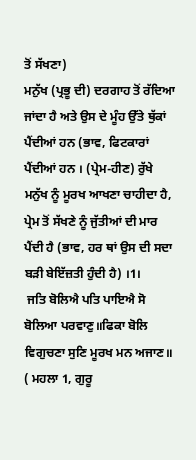ਤੋਂ ਸੱਖਣਾ)
ਮਨੁੱਖ (ਪ੍ਰਭੂ ਦੀ) ਦਰਗਾਹ ਤੋਂ ਰੱਦਿਆ ਜਾਂਦਾ ਹੈ ਅਤੇ ਉਸ ਦੇ ਮੂੰਹ ਉੱਤੇ ਥੁੱਕਾਂ ਪੈਂਦੀਆਂ ਹਨ (ਭਾਵ, ਫਿਟਕਾਰਾਂ ਪੈਂਦੀਆਂ ਹਨ । (ਪ੍ਰੇਮ-ਹੀਣ) ਰੁੱਖੇ ਮਨੁੱਖ ਨੂੰ ਮੂਰਖ ਆਖਣਾ ਚਾਹੀਦਾ ਹੈ, ਪ੍ਰੇਮ ਤੋਂ ਸੱਖਣੇ ਨੂੰ ਜੁੱਤੀਆਂ ਦੀ ਮਾਰ ਪੈਂਦੀ ਹੈ (ਭਾਵ, ਹਰ ਥਾਂ ਉਸ ਦੀ ਸਦਾ ਬੜੀ ਬੇਇੱਜ਼ਤੀ ਹੁੰਦੀ ਹੈ) ।1।
 ਜਤਿ ਬੋਲਿਐ ਪਤਿ ਪਾਇਐ ਸੋ ਬੋਲਿਆ ਪਰਵਾਣੁ॥ਫਿਕਾ ਬੋਲਿ ਵਿਗੁਚਣਾ ਸੁਣਿ ਮੂਰਖ ਮਨ ਅਜਾਣ॥ ( ਮਹਲਾ 1, ਗੁਰੂ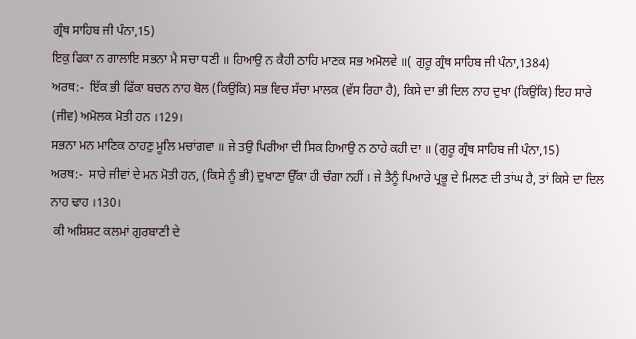ਗ੍ਰੰਥ ਸਾਹਿਬ ਜੀ ਪੰਨਾ,15)
ਇਕੁ ਫਿਕਾ ਨ ਗਾਲਾਇ ਸਭਨਾ ਮੈ ਸਚਾ ਧਣੀ ॥ ਹਿਆਉ ਨ ਕੈਹੀ ਠਾਹਿ ਮਾਣਕ ਸਭ ਅਮੋਲਵੇ ॥( ਗੁਰੂ ਗ੍ਰੰਥ ਸਾਹਿਬ ਜੀ ਪੰਨਾ,1384)
ਅਰਥ:-  ਇੱਕ ਭੀ ਫਿੱਕਾ ਬਚਨ ਨਾਹ ਬੋਲ (ਕਿਉਂਕਿ) ਸਭ ਵਿਚ ਸੱਚਾ ਮਾਲਕ (ਵੱਸ ਰਿਹਾ ਹੈ), ਕਿਸੇ ਦਾ ਭੀ ਦਿਲ ਨਾਹ ਦੁਖਾ (ਕਿਉਂਕਿ) ਇਹ ਸਾਰੇ (ਜੀਵ) ਅਮੋਲਕ ਮੋਤੀ ਹਨ ।129।
ਸਭਨਾ ਮਨ ਮਾਣਿਕ ਠਾਹਣੁ ਮੂਲਿ ਮਚਾਂਗਵਾ ॥ ਜੇ ਤਉ ਪਿਰੀਆ ਦੀ ਸਿਕ ਹਿਆਉ ਨ ਠਾਹੇ ਕਹੀ ਦਾ ॥ (ਗੁਰੂ ਗ੍ਰੰਥ ਸਾਹਿਬ ਜੀ ਪੰਨਾ,15)
ਅਰਥ:-  ਸਾਰੇ ਜੀਵਾਂ ਦੇ ਮਨ ਮੋਤੀ ਹਨ, (ਕਿਸੇ ਨੂੰ ਭੀ) ਦੁਖਾਣਾ ਉੱਕਾ ਹੀ ਚੰਗਾ ਨਹੀਂ । ਜੇ ਤੈਨੂੰ ਪਿਆਰੇ ਪ੍ਰਭੂ ਦੇ ਮਿਲਣ ਦੀ ਤਾਂਘ ਹੈ, ਤਾਂ ਕਿਸੇ ਦਾ ਦਿਲ ਨਾਹ ਢਾਹ ।130।
 ਕੀ ਅਸ਼ਿਸ਼ਟ ਕਲਮਾਂ ਗੁਰਬਾਣੀ ਦੇ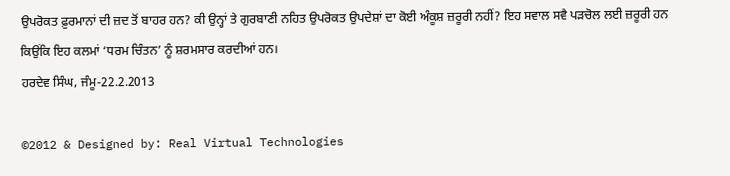ਉਪਰੋਕਤ ਫ਼ੁਰਮਾਨਾਂ ਦੀ ਜ਼ਦ ਤੋਂ ਬਾਹਰ ਹਨ? ਕੀ ਉਨ੍ਹਾਂ ਤੇ ਗੁਰਬਾਣੀ ਨਹਿਤ ਉਪਰੋਕਤ ਉਪਦੇਸ਼ਾਂ ਦਾ ਕੋਈ ਅੰਕੂਸ਼ ਜ਼ਰੂਰੀ ਨਹੀਂ? ਇਹ ਸਵਾਲ ਸਵੈ ਪੜਚੋਲ ਲਈ ਜ਼ਰੂਰੀ ਹਨ ਕਿਉਂਕਿ ਇਹ ਕਲਮਾਂ ‘ਧਰਮ ਚਿੰਤਨ’ ਨੂੰ ਸ਼ਰਮਸਾਰ ਕਰਦੀਆਂ ਹਨ।
ਹਰਦੇਵ ਸਿੰਘ, ਜੰਮੂ-22.2.2013

©2012 & Designed by: Real Virtual Technologies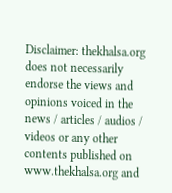Disclaimer: thekhalsa.org does not necessarily endorse the views and opinions voiced in the news / articles / audios / videos or any other contents published on www.thekhalsa.org and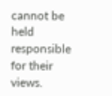cannot be held responsible for their views.